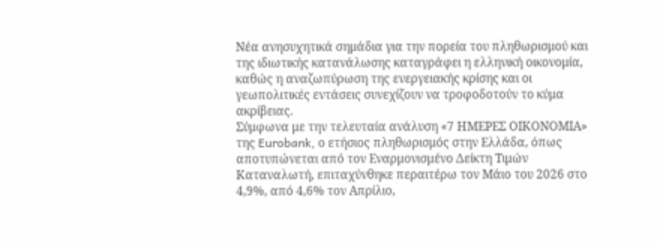Νέα ανησυχητικά σημάδια για την πορεία του πληθωρισμού και της ιδιωτικής κατανάλωσης καταγράφει η ελληνική οικονομία, καθώς η αναζωπύρωση της ενεργειακής κρίσης και οι γεωπολιτικές εντάσεις συνεχίζουν να τροφοδοτούν το κύμα ακρίβειας.
Σύμφωνα με την τελευταία ανάλυση «7 ΗΜΕΡΕΣ ΟΙΚΟΝΟΜΙΑ» της Eurobank, ο ετήσιος πληθωρισμός στην Ελλάδα, όπως αποτυπώνεται από τον Εναρμονισμένο Δείκτη Τιμών Καταναλωτή, επιταχύνθηκε περαιτέρω τον Μάιο του 2026 στο 4,9%, από 4,6% τον Απρίλιο,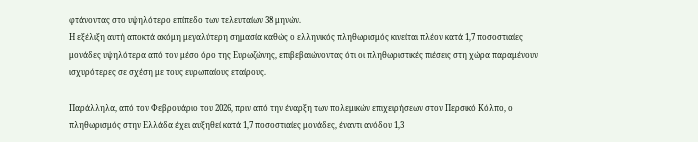φτάνοντας στο υψηλότερο επίπεδο των τελευταίων 38 μηνών.
Η εξέλιξη αυτή αποκτά ακόμη μεγαλύτερη σημασία καθώς ο ελληνικός πληθωρισμός κινείται πλέον κατά 1,7 ποσοστιαίες μονάδες υψηλότερα από τον μέσο όρο της Ευρωζώνης, επιβεβαιώνοντας ότι οι πληθωριστικές πιέσεις στη χώρα παραμένουν ισχυρότερες σε σχέση με τους ευρωπαίους εταίρους.

Παράλληλα, από τον Φεβρουάριο του 2026, πριν από την έναρξη των πολεμικών επιχειρήσεων στον Περσικό Κόλπο, ο πληθωρισμός στην Ελλάδα έχει αυξηθεί κατά 1,7 ποσοστιαίες μονάδες, έναντι ανόδου 1,3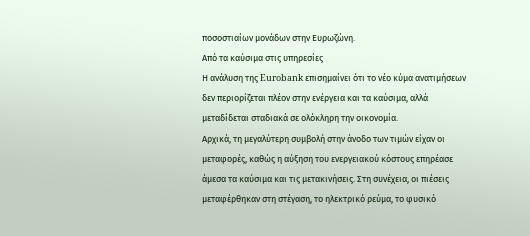ποσοστιαίων μονάδων στην Ευρωζώνη.
Από τα καύσιμα στις υπηρεσίες
Η ανάλυση της Eurobank επισημαίνει ότι το νέο κύμα ανατιμήσεων δεν περιορίζεται πλέον στην ενέργεια και τα καύσιμα, αλλά μεταδίδεται σταδιακά σε ολόκληρη την οικονομία.
Αρχικά, τη μεγαλύτερη συμβολή στην άνοδο των τιμών είχαν οι μεταφορές, καθώς η αύξηση του ενεργειακού κόστους επηρέασε άμεσα τα καύσιμα και τις μετακινήσεις. Στη συνέχεια, οι πιέσεις μεταφέρθηκαν στη στέγαση, το ηλεκτρικό ρεύμα, το φυσικό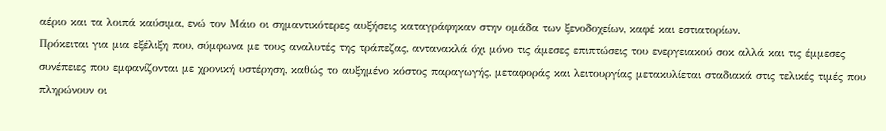αέριο και τα λοιπά καύσιμα, ενώ τον Μάιο οι σημαντικότερες αυξήσεις καταγράφηκαν στην ομάδα των ξενοδοχείων, καφέ και εστιατορίων.
Πρόκειται για μια εξέλιξη που, σύμφωνα με τους αναλυτές της τράπεζας, αντανακλά όχι μόνο τις άμεσες επιπτώσεις του ενεργειακού σοκ αλλά και τις έμμεσες συνέπειες που εμφανίζονται με χρονική υστέρηση, καθώς το αυξημένο κόστος παραγωγής, μεταφοράς και λειτουργίας μετακυλίεται σταδιακά στις τελικές τιμές που πληρώνουν οι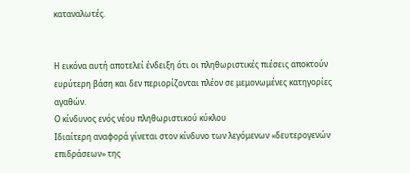καταναλωτές.


Η εικόνα αυτή αποτελεί ένδειξη ότι οι πληθωριστικές πιέσεις αποκτούν ευρύτερη βάση και δεν περιορίζονται πλέον σε μεμονωμένες κατηγορίες αγαθών.
Ο κίνδυνος ενός νέου πληθωριστικού κύκλου
Ιδιαίτερη αναφορά γίνεται στον κίνδυνο των λεγόμενων «δευτερογενών επιδράσεων» της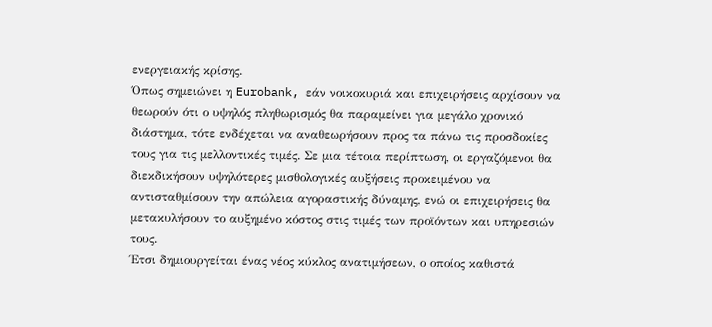ενεργειακής κρίσης.
Όπως σημειώνει η Eurobank, εάν νοικοκυριά και επιχειρήσεις αρχίσουν να θεωρούν ότι ο υψηλός πληθωρισμός θα παραμείνει για μεγάλο χρονικό διάστημα, τότε ενδέχεται να αναθεωρήσουν προς τα πάνω τις προσδοκίες τους για τις μελλοντικές τιμές. Σε μια τέτοια περίπτωση, οι εργαζόμενοι θα διεκδικήσουν υψηλότερες μισθολογικές αυξήσεις προκειμένου να αντισταθμίσουν την απώλεια αγοραστικής δύναμης, ενώ οι επιχειρήσεις θα μετακυλήσουν το αυξημένο κόστος στις τιμές των προϊόντων και υπηρεσιών τους.
Έτσι δημιουργείται ένας νέος κύκλος ανατιμήσεων, ο οποίος καθιστά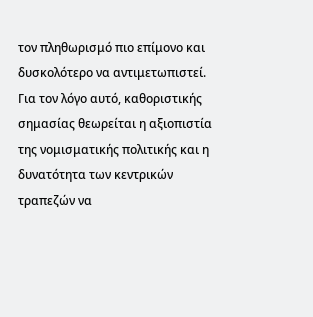τον πληθωρισμό πιο επίμονο και δυσκολότερο να αντιμετωπιστεί.
Για τον λόγο αυτό, καθοριστικής σημασίας θεωρείται η αξιοπιστία της νομισματικής πολιτικής και η δυνατότητα των κεντρικών τραπεζών να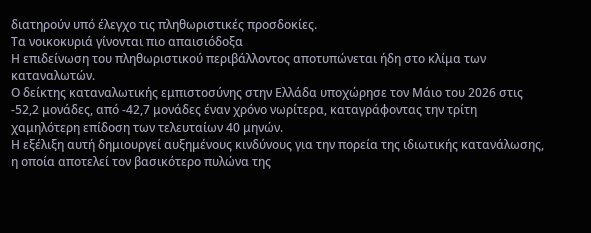διατηρούν υπό έλεγχο τις πληθωριστικές προσδοκίες.
Τα νοικοκυριά γίνονται πιο απαισιόδοξα
Η επιδείνωση του πληθωριστικού περιβάλλοντος αποτυπώνεται ήδη στο κλίμα των καταναλωτών.
Ο δείκτης καταναλωτικής εμπιστοσύνης στην Ελλάδα υποχώρησε τον Μάιο του 2026 στις -52,2 μονάδες, από -42,7 μονάδες έναν χρόνο νωρίτερα, καταγράφοντας την τρίτη χαμηλότερη επίδοση των τελευταίων 40 μηνών.
Η εξέλιξη αυτή δημιουργεί αυξημένους κινδύνους για την πορεία της ιδιωτικής κατανάλωσης, η οποία αποτελεί τον βασικότερο πυλώνα της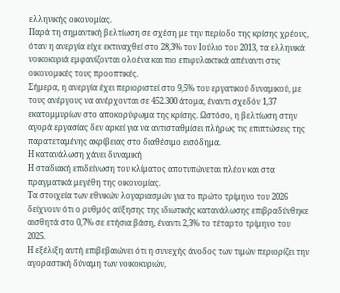ελληνικής οικονομίας.
Παρά τη σημαντική βελτίωση σε σχέση με την περίοδο της κρίσης χρέους, όταν η ανεργία είχε εκτιναχθεί στο 28,3% τον Ιούλιο του 2013, τα ελληνικά νοικοκυριά εμφανίζονται ολοένα και πιο επιφυλακτικά απέναντι στις οικονομικές τους προοπτικές.
Σήμερα, η ανεργία έχει περιοριστεί στο 9,5% του εργατικού δυναμικού, με τους ανέργους να ανέρχονται σε 452.300 άτομα, έναντι σχεδόν 1,37 εκατομμυρίων στο αποκορύφωμα της κρίσης. Ωστόσο, η βελτίωση στην αγορά εργασίας δεν αρκεί για να αντισταθμίσει πλήρως τις επιπτώσεις της παρατεταμένης ακρίβειας στο διαθέσιμο εισόδημα.
Η κατανάλωση χάνει δυναμική
Η σταδιακή επιδείνωση του κλίματος αποτυπώνεται πλέον και στα πραγματικά μεγέθη της οικονομίας.
Τα στοιχεία των εθνικών λογαριασμών για το πρώτο τρίμηνο του 2026 δείχνουν ότι ο ρυθμός αύξησης της ιδιωτικής κατανάλωσης επιβραδύνθηκε αισθητά στο 0,7% σε ετήσια βάση, έναντι 2,3% το τέταρτο τρίμηνο του 2025.
Η εξέλιξη αυτή επιβεβαιώνει ότι η συνεχής άνοδος των τιμών περιορίζει την αγοραστική δύναμη των νοικοκυριών,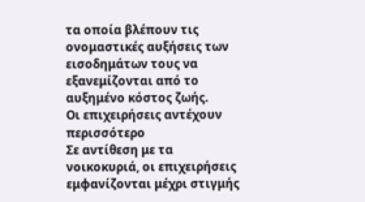τα οποία βλέπουν τις ονομαστικές αυξήσεις των εισοδημάτων τους να εξανεμίζονται από το αυξημένο κόστος ζωής.
Οι επιχειρήσεις αντέχουν περισσότερο
Σε αντίθεση με τα νοικοκυριά, οι επιχειρήσεις εμφανίζονται μέχρι στιγμής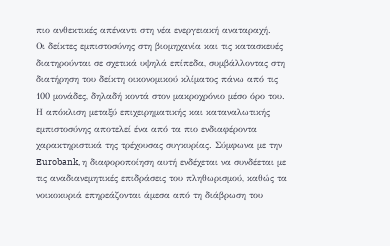πιο ανθεκτικές απέναντι στη νέα ενεργειακή αναταραχή.
Οι δείκτες εμπιστοσύνης στη βιομηχανία και τις κατασκευές διατηρούνται σε σχετικά υψηλά επίπεδα, συμβάλλοντας στη διατήρηση του δείκτη οικονομικού κλίματος πάνω από τις 100 μονάδες, δηλαδή κοντά στον μακροχρόνιο μέσο όρο του.
Η απόκλιση μεταξύ επιχειρηματικής και καταναλωτικής εμπιστοσύνης αποτελεί ένα από τα πιο ενδιαφέροντα χαρακτηριστικά της τρέχουσας συγκυρίας. Σύμφωνα με την Eurobank, η διαφοροποίηση αυτή ενδέχεται να συνδέεται με τις αναδιανεμητικές επιδράσεις του πληθωρισμού, καθώς τα νοικοκυριά επηρεάζονται άμεσα από τη διάβρωση του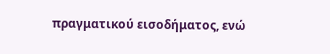πραγματικού εισοδήματος, ενώ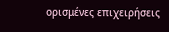ορισμένες επιχειρήσεις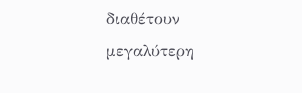διαθέτουν μεγαλύτερη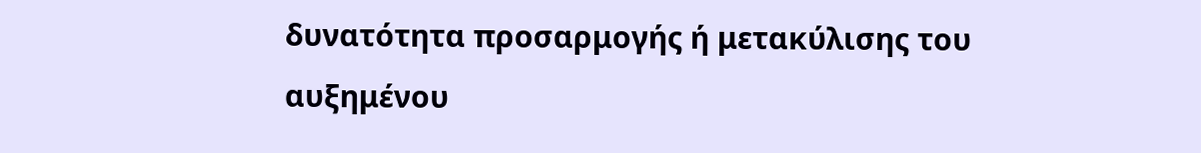δυνατότητα προσαρμογής ή μετακύλισης του αυξημένου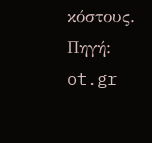κόστους.
Πηγή: ot.gr